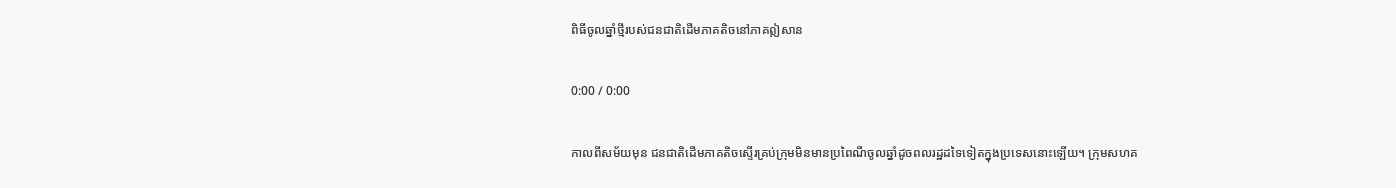ពិធីចូលឆ្នាំថ្មីរបស់ជនជាតិដើមភាគតិចនៅភាគឦសាន

0:00 / 0:00

កាលពីសម័យមុន ជនជាតិដើមភាគតិចស្ទើរគ្រប់ក្រុមមិនមានប្រពៃណីចូលឆ្នាំដូចពលរដ្ឋដទៃទៀតក្នុងប្រទេសនោះឡើយ។ ក្រុមសហគ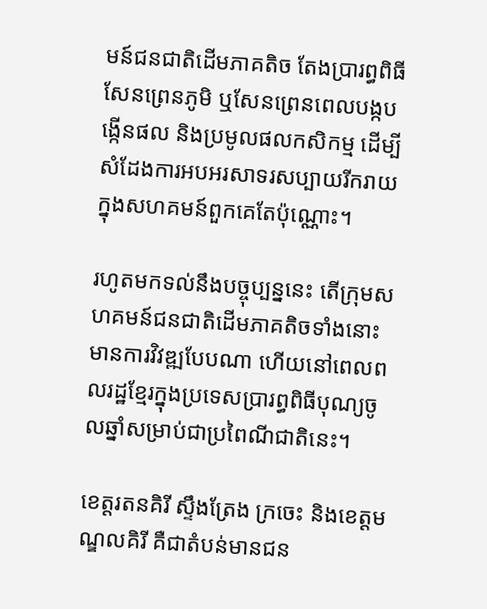មន៍ជនជាតិដើមភាគតិច តែងប្រារព្ធពិធីសែនព្រេនភូមិ ឬសែនព្រេនពេលបង្កបង្កើនផល និងប្រមូលផលកសិកម្ម ដើម្បីសំដែងការអបអរសាទរសប្បាយរីករាយក្នុងសហគមន៍ពួកគេតែប៉ុណ្ណោះ។

រហូតមកទល់នឹងបច្ចុប្បន្ននេះ តើក្រុមសហគមន៍ជនជាតិដើមភាគតិចទាំងនោះ មានការវិវឌ្ឍបែបណា ហើយនៅពេលពលរដ្ឋខ្មែរក្នុងប្រទេសប្រារព្ធពិធីបុណ្យចូលឆ្នាំសម្រាប់ជាប្រពៃណីជាតិនេះ។

ខេត្តរតនគិរី ស្ទឹងត្រែង ក្រចេះ និងខេត្តមណ្ឌលគិរី គឺជាតំបន់មានជន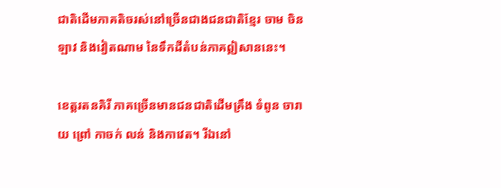ជាតិដើមភាគតិចរស់នៅច្រើនជាងជនជាតិខ្មែរ ចាម ចិន ឡាវ និងវៀតណាម នៃទឹកដីតំបន់ភាគឦសាននេះ។

ខេត្តរតនគិរី ភាគច្រើនមានជនជាតិដើមគ្រឹង ទំពូន ចារាយ ព្រៅ កាចក់ លន់ និងកាវេត។ រីឯនៅ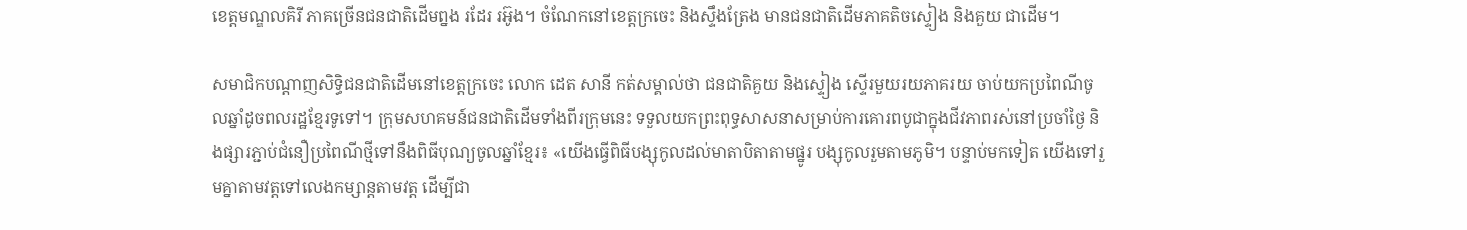ខេត្តមណ្ឌលគិរី ភាគច្រើនជនជាតិដើមព្នង រដែរ រអ៊ូង។ ចំណែកនៅខេត្តក្រចេះ និងស្ទឹងត្រែង មានជនជាតិដើមភាគតិចស្ទៀង និងគួយ ជាដើម។

សមាជិកបណ្ដាញសិទ្ធិជនជាតិដើមនៅខេត្តក្រចេះ លោក ដេត សានី កត់សម្គាល់ថា ជនជាតិគួយ និងស្ទៀង ស្ទើរមួយរយភាគរយ ចាប់យកប្រពៃណីចូលឆ្នាំដូចពលរដ្ឋខ្មែរទូទៅ។ ក្រុមសហគមន៍ជនជាតិដើមទាំងពីរក្រុមនេះ ទទួលយកព្រះពុទ្ធសាសនាសម្រាប់ការគោរពបូជាក្នុងជីវភាពរស់នៅប្រចាំថ្ងៃ និងផ្សារភ្ជាប់ជំនឿប្រពៃណីថ្មីទៅនឹងពិធីបុណ្យចូលឆ្នាំខ្មែរ៖ «យើងធ្វើពិធីបង្សុកូលដល់មាតាបិតាតាមផ្នូរ បង្សុកូលរួមតាមភូមិ។ បន្ទាប់មកទៀត យើងទៅរួមគ្នាតាមវត្តទៅលេងកម្សាន្តតាមវត្ត ដើម្បីជា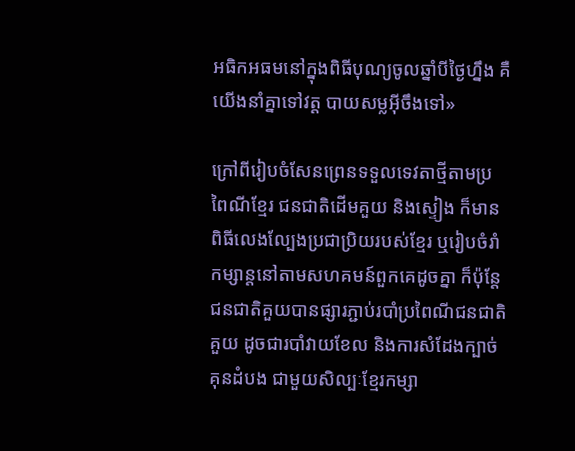អធិកអធមនៅក្នុងពិធីបុណ្យចូលឆ្នាំបីថ្ងៃហ្នឹង គឺយើងនាំគ្នាទៅវត្ត បាយសម្លអ៊ីចឹងទៅ»

ក្រៅពីរៀបចំសែនព្រេនទទួលទេវតាថ្មីតាមប្រពៃណីខ្មែរ ជនជាតិដើមគួយ និងស្ទៀង ក៏មានពិធីលេងល្បែងប្រជាប្រិយរបស់ខ្មែរ ឬរៀបចំរាំកម្សាន្តនៅតាមសហគមន៍ពួកគេដូចគ្នា ក៏ប៉ុន្តែជនជាតិគួយបានផ្សារភ្ជាប់របាំប្រពៃណីជនជាតិគួយ ដូចជារបាំវាយខែល និងការសំដែងក្បាច់គុនដំបង ជាមួយសិល្បៈខ្មែរកម្សា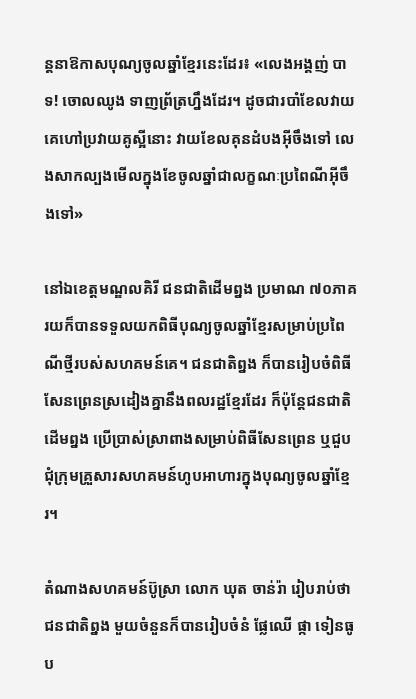ន្តនាឱកាសបុណ្យចូលឆ្នាំខ្មែរនេះដែរ៖ «លេងអង្គញ់ បាទ! ចោលឈូង ទាញព្រ័ត្រហ្នឹងដែរ។ ដូចជារបាំខែលវាយ គេហៅប្រវាយគូស្អីនោះ វាយខែលគុនដំបងអ៊ីចឹងទៅ លេងសាកល្បងមើលក្នុងខែចូលឆ្នាំជាលក្ខណៈប្រពៃណីអ៊ីចឹងទៅ»

នៅឯខេត្តមណ្ឌលគិរី ជនជាតិដើមព្នង ប្រមាណ ៧០ភាគរយក៏បានទទួលយកពិធីបុណ្យចូលឆ្នាំខ្មែរសម្រាប់ប្រពៃណីថ្មីរបស់សហគមន៍គេ។ ជនជាតិព្នង ក៏បានរៀបចំពិធីសែនព្រេនស្រដៀងគ្នានឹងពលរដ្ឋខ្មែរដែរ ក៏ប៉ុន្តែជនជាតិដើមព្នង ប្រើប្រាស់ស្រាពាងសម្រាប់ពិធីសែនព្រេន ឬជួបជុំក្រុមគ្រួសារសហគមន៍ហូបអាហារក្នុងបុណ្យចូលឆ្នាំខ្មែរ។

តំណាងសហគមន៍ប៊ូស្រា លោក ឃុត ចាន់រ៉ា រៀបរាប់ថា ជនជាតិព្នង មួយចំនួនក៏បានរៀបចំនំ ផ្លែឈើ ផ្កា ទៀនធូប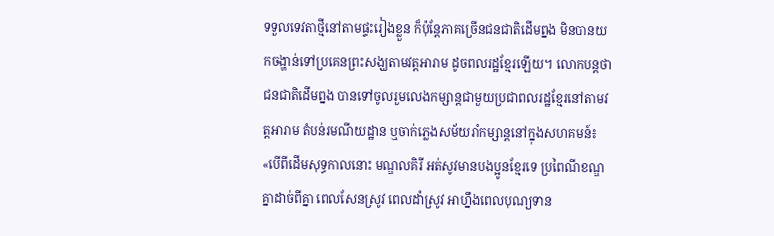ទទួលទេវតាថ្មីនៅតាមផ្ទះរៀងខ្លួន ក៏ប៉ុន្តែភាគច្រើនជនជាតិដើមព្នង មិនបានយកចង្ហាន់ទៅប្រគេនព្រះសង្ឃតាមវត្តអារាម ដូចពលរដ្ឋខ្មែរឡើយ។ លោកបន្តថា ជនជាតិដើមព្នង បានទៅចូលរួមលេងកម្សាន្តជាមួយប្រជាពលរដ្ឋខ្មែរនៅតាមវត្តអារាម តំបន់រមណីយដ្ឋាន ឬចាក់ភ្លេងសម័យរាំកម្សាន្តនៅក្នុងសហគមន៍៖ «បើពីដើមសុទ្ធកាលនោះ មណ្ឌលគិរី អត់សូវមានបងប្អូនខ្មែរទេ ប្រពៃណីខណ្ឌគ្នាដាច់ពីគ្នា ពេលសែនស្រូវ ពេលដាំស្រូវ អាហ្នឹងពេលបុណ្យទាន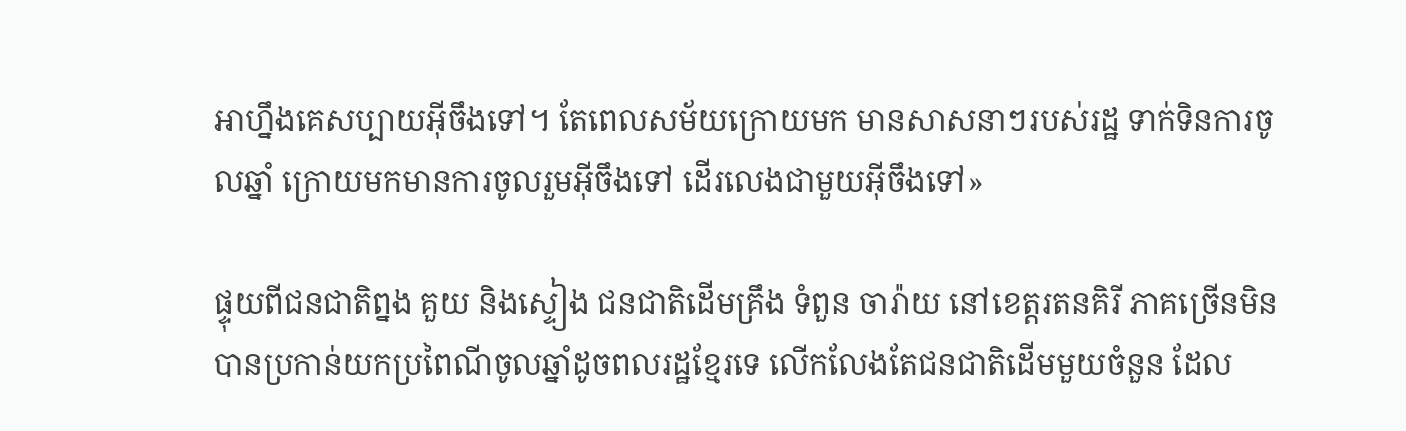អាហ្នឹងគេសប្បាយអ៊ីចឹងទៅ។ តែពេលសម័យក្រោយមក មានសាសនាៗរបស់រដ្ឋ ទាក់ទិនការចូលឆ្នាំ ក្រោយមកមានការចូលរួមអ៊ីចឹងទៅ ដើរលេងជាមួយអ៊ីចឹងទៅ»

ផ្ទុយពីជនជាតិព្នង គួយ និងស្ទៀង ជនជាតិដើមគ្រឹង ទំពួន ចារ៉ាយ នៅខេត្តរតនគិរី ភាគច្រើនមិនបានប្រកាន់យកប្រពៃណីចូលឆ្នាំដូចពលរដ្ឋខ្មែរទេ លើកលែងតែជនជាតិដើមមួយចំនួន ដែល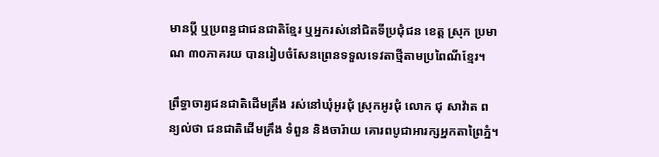មានប្ដី ឬប្រពន្ធជាជនជាតិខ្មែរ ឬអ្នករស់នៅជិតទីប្រជុំជន ខេត្ត ស្រុក ប្រមាណ ៣០ភាគរយ បានរៀបចំសែនព្រេនទទួលទេវតាថ្មីតាមប្រពៃណីខ្មែរ។

ព្រឹទ្ធាចារ្យជនជាតិដើមគ្រឹង រស់នៅឃុំអូរជុំ ស្រុកអូរជុំ លោក ជុ សាវ៉ាត ពន្យល់ថា ជនជាតិដើមគ្រឹង ទំពួន និងចារ៉ាយ គោរពបូជាអារក្សអ្នកតាព្រៃភ្នំ។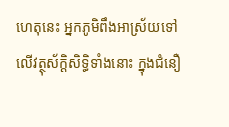ហេតុនេះ អ្នកភូមិពឹងអាស្រ័យទៅលើវត្ថុស័ក្ដិសិទ្ធិទាំងនោះ ក្នុងជំនឿ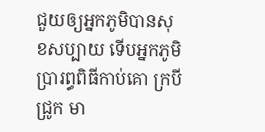ជួយឲ្យអ្នកភូមិបានសុខសប្បាយ ទើបអ្នកភូមិប្រារព្ធពិធីកាប់គោ ក្របី ជ្រូក មា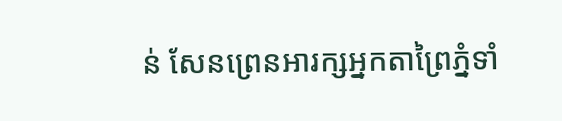ន់ សែនព្រេនអារក្សអ្នកតាព្រៃភ្នំទាំ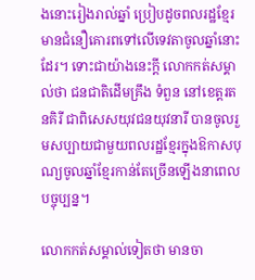ងនោះរៀងរាល់ឆ្នាំ ប្រៀបដូចពលរដ្ឋខ្មែរមានជំនឿគោរពទៅលើទេវតាចូលឆ្នាំនោះដែរ។ ទោះជាយ៉ាងនេះក្តី លោកកត់សម្គាល់ថា ជនជាតិដើមគ្រឹង ទំពួន នៅខេត្តរតនគិរី ជាពិសេសយុវជនយុវនារី បានចូលរួមសប្បាយជាមួយពលរដ្ឋខ្មែរក្នុងឱកាសបុណ្យចូលឆ្នាំខ្មែរកាន់តែច្រើនឡើងនាពេលបច្ចុប្បន្ន។

លោកកត់សម្គាល់ទៀតថា មានចា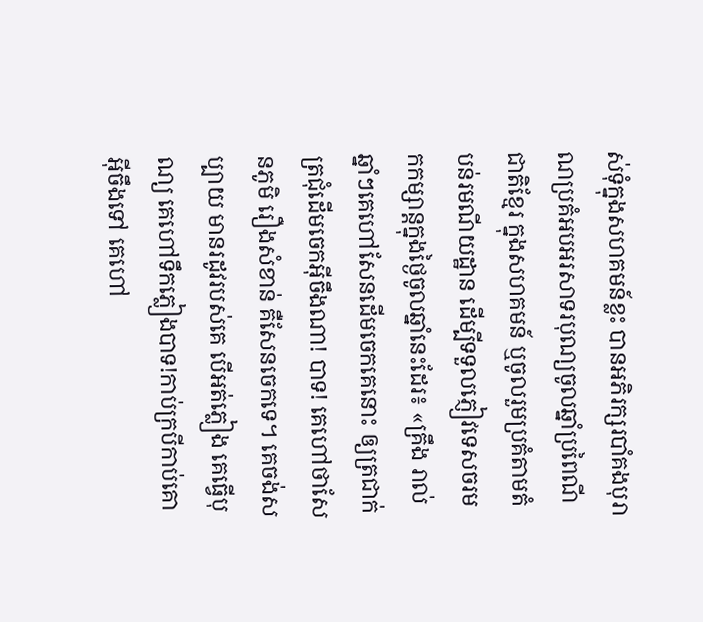ស់ទុំក្នុងសហគមន៍ខ្លះ បានអភិរក្សរបាំគងបុរាណប្រគំអបអរសាទរបុណ្យចូលឆ្នាំប្រពៃណីជាតិខ្មែរ ក្នុងសហគមន៍ ឬចូលរួមប្រគំតាមតំបន់រមណីយដ្ឋាន ដើម្បីទទួលភ្ញៀវទេសចរមកកម្សាន្តក្នុងថ្ងៃចូលឆ្នាំនេះដែរ៖ «គ្រឹង រាល់ឆ្នាំៗគេហៅសែនដើមចេកគេនោះ ឲ្យត្រជាក់ត្រជុំដើមចេកអ៊ីចឹងណា! បាទ! គេហៅថាសែនភូមិ រឿងសំខាន់ គឺសែនចេកទេ។ គេចង់សប្បាយ មានរដូវរបស់គេ បើអត់ភ្លៀង គេធ្វើបុណ្យ គេហៅទឹកភ្លៀងបាទ!កាប់ក្របីកាប់គោអ៊ីចឹងទៅ គេហៅ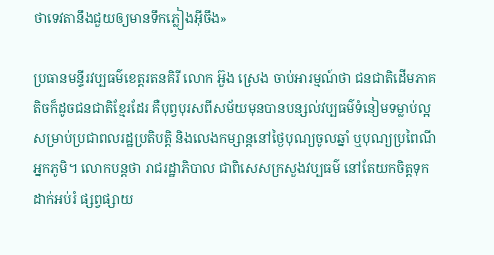ថាទេវតានឹងជួយឲ្យមានទឹកភ្លៀងអ៊ីចឹង»

ប្រធានមន្ទីរវប្បធម៌ខេត្តរតនគិរី លោក អ៊ួង ស្រេង ចាប់អារម្មណ៍ថា ជនជាតិដើមភាគតិចក៏ដូចជនជាតិខ្មែរដែរ គឺបុព្វបុរសពីសម័យមុនបានបន្សល់វប្បធម៌ទំនៀមទម្លាប់ល្អសម្រាប់ប្រជាពលរដ្ឋប្រតិបត្តិ និងលេងកម្សាន្តនៅថ្ងៃបុណ្យចូលឆ្នាំ ឬបុណ្យប្រពៃណីអ្នកភូមិ។ លោកបន្តថា រាជរដ្ឋាភិបាល ជាពិសេសក្រសួងវប្បធម៌ នៅតែយកចិត្តទុកដាក់អប់រំ ផ្សព្វផ្សាយ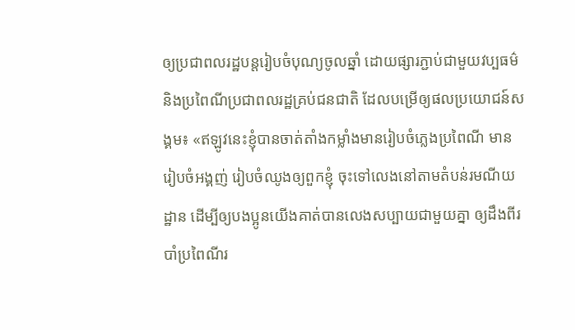ឲ្យប្រជាពលរដ្ឋបន្តរៀបចំបុណ្យចូលឆ្នាំ ដោយផ្សារភ្ជាប់ជាមួយវប្បធម៌ និងប្រពៃណីប្រជាពលរដ្ឋគ្រប់ជនជាតិ ដែលបម្រើឲ្យផលប្រយោជន៍សង្គម៖ «ឥឡូវនេះខ្ញុំបានចាត់តាំងកម្លាំងមានរៀបចំភ្លេងប្រពៃណី មានរៀបចំអង្គញ់ រៀបចំឈូងឲ្យពួកខ្ញុំ ចុះទៅលេងនៅតាមតំបន់រមណីយដ្ឋាន ដើម្បីឲ្យបងប្អូនយើងគាត់បានលេងសប្បាយជាមួយគ្នា ឲ្យដឹងពីរបាំប្រពៃណីរ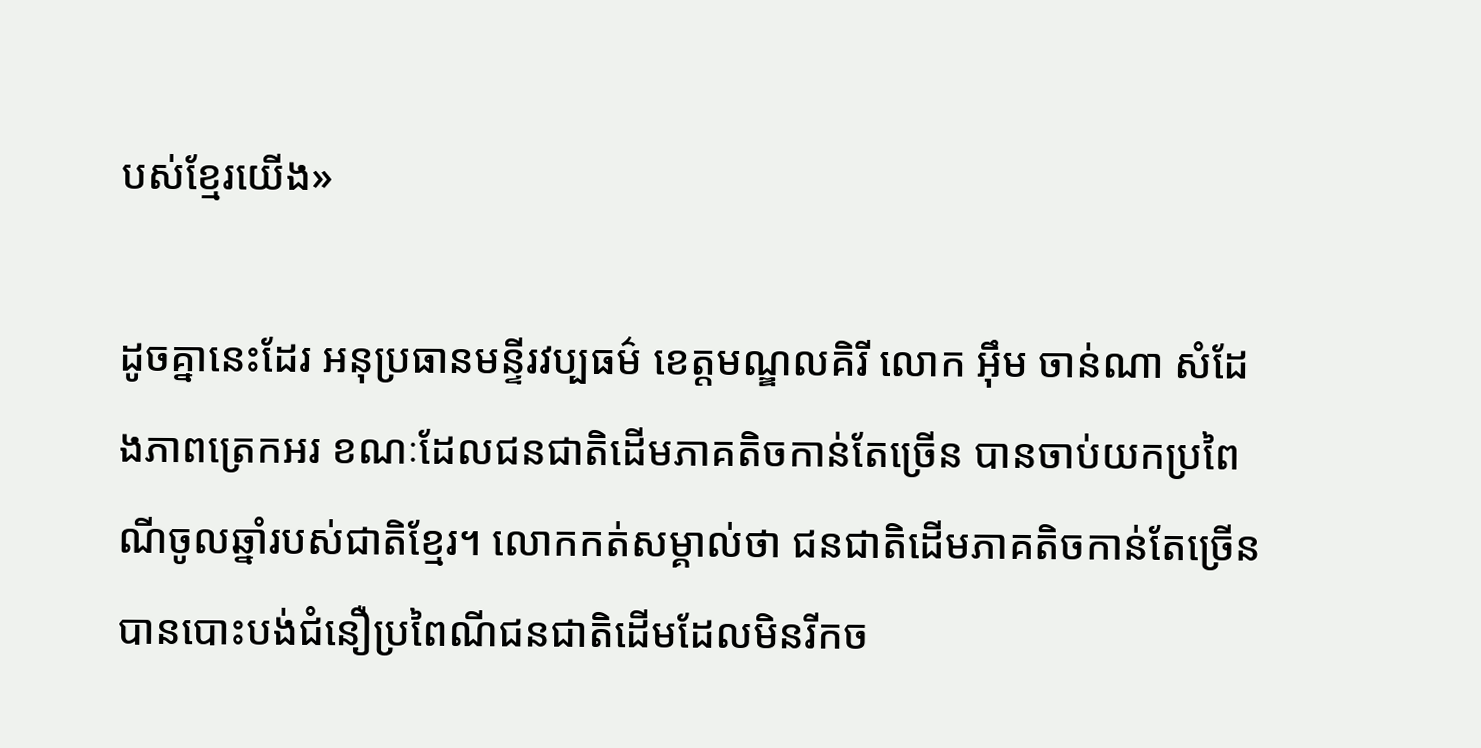បស់ខ្មែរយើង»

ដូចគ្នានេះដែរ អនុប្រធានមន្ទីរវប្បធម៌ ខេត្តមណ្ឌលគិរី លោក អ៊ឹម ចាន់ណា សំដែងភាពត្រេកអរ ខណៈដែលជនជាតិដើមភាគតិចកាន់តែច្រើន បានចាប់យកប្រពៃណីចូលឆ្នាំរបស់ជាតិខ្មែរ។ លោកកត់សម្គាល់ថា ជនជាតិដើមភាគតិចកាន់តែច្រើន បានបោះបង់ជំនឿប្រពៃណីជនជាតិដើមដែលមិនរីកច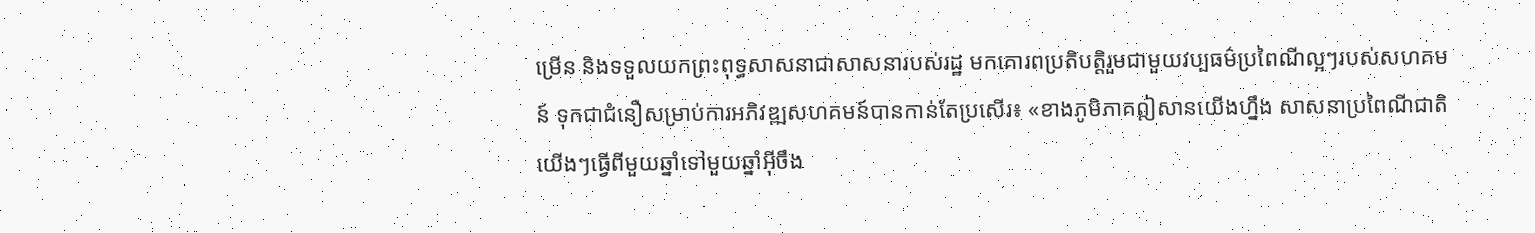ម្រើន និងទទួលយកព្រះពុទ្ធសាសនាជាសាសនារបស់រដ្ឋ មកគោរពប្រតិបត្តិរួមជាមួយវប្បធម៌ប្រពៃណីល្អៗរបស់សហគមន៍ ទុកជាជំនឿសម្រាប់ការអភិវឌ្ឍសហគមន៍បានកាន់តែប្រសើរ៖ «ខាងភូមិភាគឦសានយើងហ្នឹង សាសនាប្រពៃណីជាតិយើងៗធ្វើពីមួយឆ្នាំទៅមួយឆ្នាំអ៊ីចឹង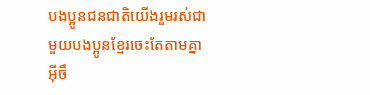បងប្អូនជនជាតិយើងរួមរស់ជាមួយបងប្អូនខ្មែរចេះតែតាមគ្នាអ៊ីចឹ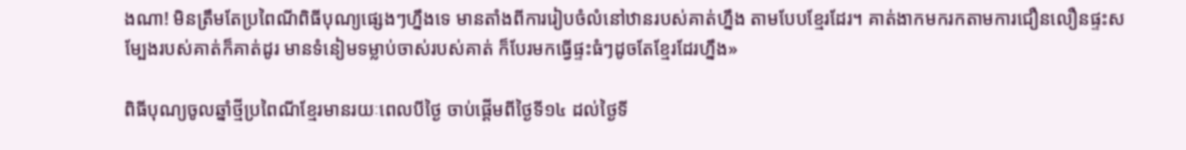ងណា! មិនត្រឹមតែប្រពៃណីពិធីបុណ្យផ្សេងៗហ្នឹងទេ មានតាំងពីការរៀបចំលំនៅឋានរបស់គាត់ហ្នឹង តាមបែបខ្មែរដែរ។ គាត់ងាកមករកតាមការជឿនលឿនផ្ទះសម្បែងរបស់គាត់ក៏គាត់ដូរ មានទំនៀមទម្លាប់ចាស់របស់គាត់ ក៏បែរមកធ្វើផ្ទះធំៗដូចតែខ្មែរដែរហ្នឹង»

ពិធីបុណ្យចូលឆ្នាំថ្មីប្រពៃណីខ្មែរមានរយៈពេលបីថ្ងៃ ចាប់ផ្ដើមពីថ្ងៃទី១៤ ដល់ថ្ងៃទី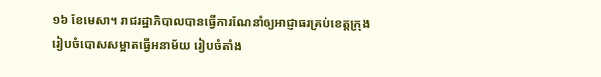១៦ ខែមេសា។ រាជរដ្ឋាភិបាលបានធ្វើការណែនាំឲ្យអាជ្ញាធរគ្រប់ខេត្តក្រុង រៀបចំបោសសម្អាតធ្វើអនាម័យ រៀបចំតាំង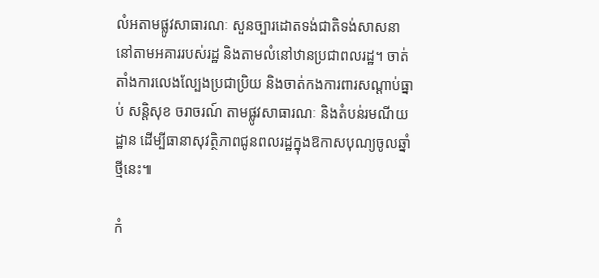លំអតាមផ្លូវសាធារណៈ សួនច្បារដោតទង់ជាតិទង់សាសនា នៅតាមអគាររបស់រដ្ឋ និងតាមលំនៅឋានប្រជាពលរដ្ឋ។ ចាត់តាំងការលេងល្បែងប្រជាប្រិយ និងចាត់កងការពារសណ្ដាប់ធ្នាប់ សន្តិសុខ ចរាចរណ៍ តាមផ្លូវសាធារណៈ និងតំបន់រមណីយដ្ឋាន ដើម្បីធានាសុវត្ថិភាពជូនពលរដ្ឋក្នុងឱកាសបុណ្យចូលឆ្នាំថ្មីនេះ៕

កំ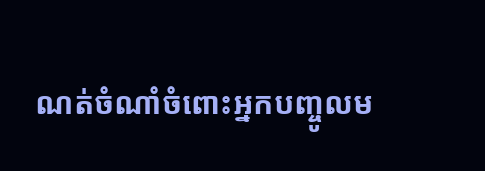ណត់ចំណាំចំពោះអ្នកបញ្ចូលម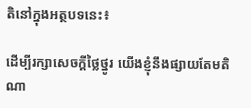តិនៅក្នុងអត្ថបទនេះ៖

ដើម្បីរក្សាសេចក្ដីថ្លៃថ្នូរ យើងខ្ញុំនឹងផ្សាយតែមតិណា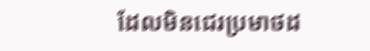ដែលមិនជេរប្រមាថដ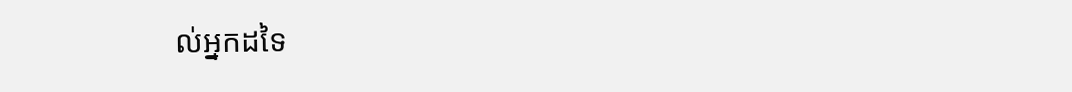ល់អ្នកដទៃ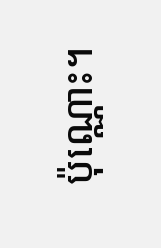ប៉ុណ្ណោះ។